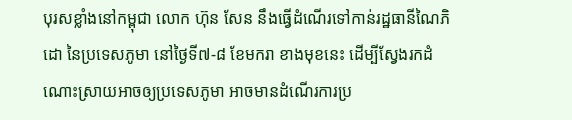បុរសខ្លាំងនៅកម្ពុជា លោក ហ៊ុន សែន នឹងធ្វើដំណើរទៅកាន់រដ្ឋធានីណៃភិដោ នៃប្រទេសភូមា នៅថ្ងៃទី៧-៨ ខែមករា ខាងមុខនេះ ដើម្បីស្វែងរកដំណោះស្រាយអាចឲ្យប្រទេសភូមា អាចមានដំណើរការប្រ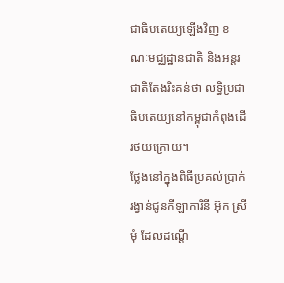ជាធិបតេយ្យឡើងវិញ ខណៈមជ្ឈដ្ឋានជាតិ និងអន្តរជាតិតែងរិះគន់ថា លទ្ធិប្រជាធិបតេយ្យនៅកម្ពុជាកំពុងដើរថយក្រោយ។
ថ្លែងនៅក្នុងពិធីប្រគល់ប្រាក់រង្វាន់ជូនកីឡាការិនី អ៊ុក ស្រីមុំ ដែលដណ្តើ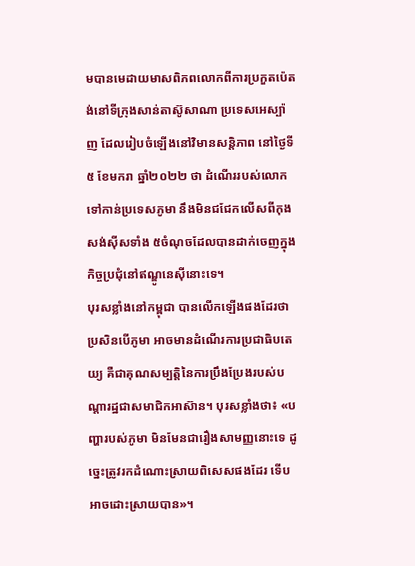មបានមេដាយមាសពិភពលោកពីការប្រកួតប៉េតង់នៅទីក្រុងសាន់តាស៊ូសាណា ប្រទេសអេស្ប៉ាញ ដែលរៀបចំឡើងនៅវិមានសន្តិភាព នៅថ្ងៃទី៥ ខែមករា ឆ្នាំ២០២២ ថា ដំណើររបស់លោកទៅកាន់ប្រទេសភូមា នឹងមិនជជែកលើសពីកុងសង់ស៊ីសទាំង ៥ចំណុចដែលបានដាក់ចេញក្នុងកិច្ចប្រជុំនៅឥណ្ឌូនេស៊ីនោះទេ។
បុរសខ្លាំងនៅកម្ពុជា បានលើកឡើងផងដែរថា ប្រសិនបើភូមា អាចមានដំណើរការប្រជាធិបតេយ្យ គឺជាគុណសម្បត្តិនៃការប្រឹងប្រែងរបស់បណ្តារដ្ឋជាសមាជិកអាស៊ាន។ បុរសខ្លាំងថា៖ «បញ្ហារបស់ភូមា មិនមែនជារឿងសាមញ្ញនោះទេ ដូច្នេះត្រូវរកដំណោះស្រាយពិសេសផងដែរ ទើបអាចដោះស្រាយបាន»។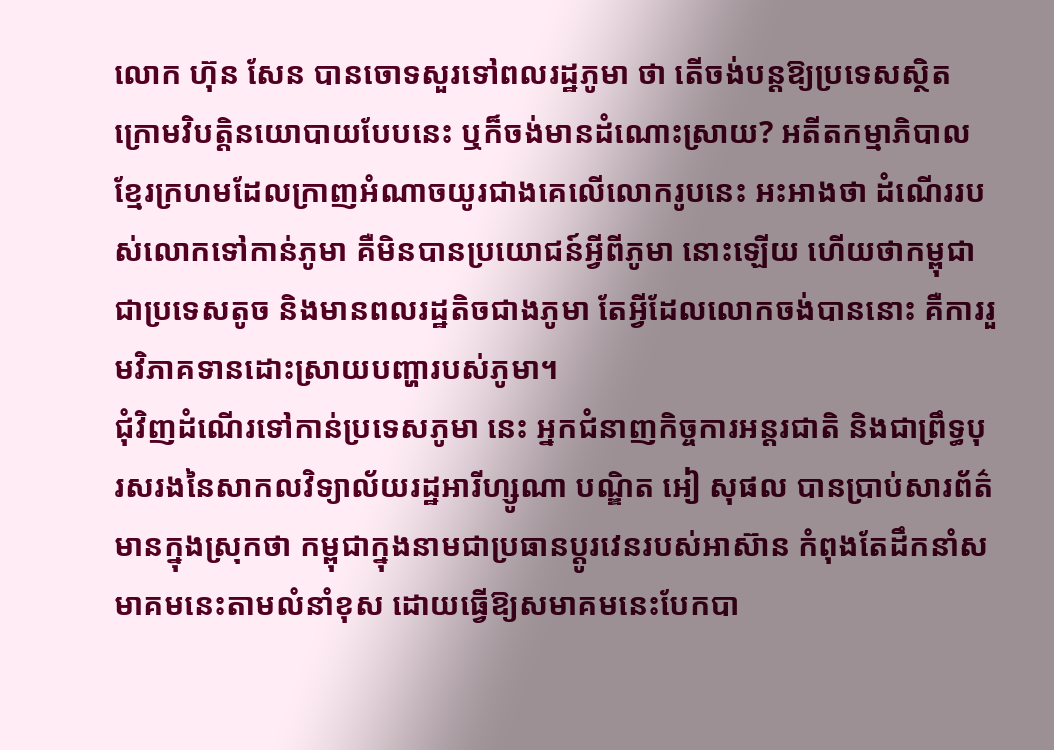លោក ហ៊ុន សែន បានចោទសួរទៅពលរដ្ឋភូមា ថា តើចង់បន្តឱ្យប្រទេសស្ថិតក្រោមវិបត្តិនយោបាយបែបនេះ ឬក៏ចង់មានដំណោះស្រាយ? អតីតកម្មាភិបាលខ្មែរក្រហមដែលក្រាញអំណាចយូរជាងគេលើលោករូបនេះ អះអាងថា ដំណើររបស់លោកទៅកាន់ភូមា គឺមិនបានប្រយោជន៍អ្វីពីភូមា នោះឡើយ ហើយថាកម្ពុជា ជាប្រទេសតូច និងមានពលរដ្ឋតិចជាងភូមា តែអ្វីដែលលោកចង់បាននោះ គឺការរួមវិភាគទានដោះស្រាយបញ្ហារបស់ភូមា។
ជុំវិញដំណើរទៅកាន់ប្រទេសភូមា នេះ អ្នកជំនាញកិច្ចការអន្តរជាតិ និងជាព្រឹទ្ធបុរសរងនៃសាកលវិទ្យាល័យរដ្ឋអារីហ្សូណា បណ្ឌិត អៀ សុផល បានប្រាប់សារព័ត៌មានក្នុងស្រុកថា កម្ពុជាក្នុងនាមជាប្រធានប្តូរវេនរបស់អាស៊ាន កំពុងតែដឹកនាំសមាគមនេះតាមលំនាំខុស ដោយធ្វើឱ្យសមាគមនេះបែកបា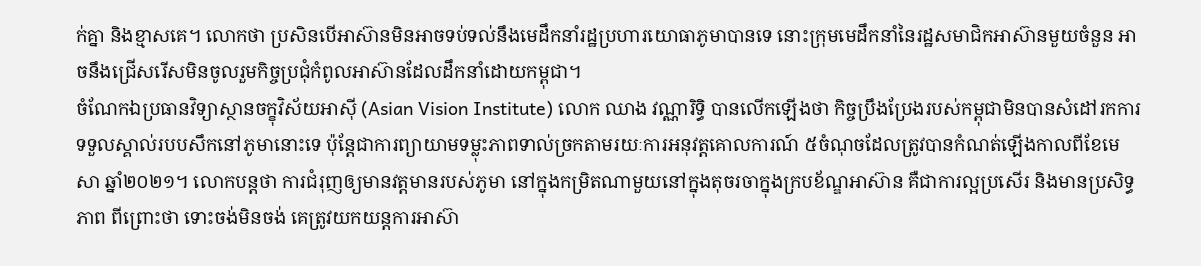ក់គ្នា និងខ្មាសគេ។ លោកថា ប្រសិនបើអាស៊ានមិនអាចទប់ទល់នឹងមេដឹកនាំរដ្ឋប្រហារយោធាភូមាបានទេ នោះក្រុមមេដឹកនាំនៃរដ្ឋសមាជិកអាស៊ានមួយចំនួន អាចនឹងជ្រើសរើសមិនចូលរួមកិច្ចប្រជុំកំពូលអាស៊ានដែលដឹកនាំដោយកម្ពុជា។
ចំណែកឯប្រធានវិទ្យាស្ថានចក្ខុវិស័យអាស៊ី (Asian Vision Institute) លោក ឈាង វណ្ណារិទ្ធិ បានលើកឡើងថា កិច្ចប្រឹងប្រែងរបស់កម្ពុជាមិនបានសំដៅរកការទទួលស្គាល់របបសឹកនៅភូមានោះទេ ប៉ុន្តែជាការព្យាយាមទម្លុះភាពទាល់ច្រកតាមរយៈការអនុវត្តគោលការណ៍ ៥ចំណុចដែលត្រូវបានកំណត់ឡើងកាលពីខែមេសា ឆ្នាំ២០២១។ លោកបន្តថា ការជំរុញឲ្យមានវត្តមានរបស់ភូមា នៅក្នុងកម្រិតណាមួយនៅក្នុងតុចរចាក្នុងក្របខ័ណ្ឌអាស៊ាន គឺជាការល្អប្រសើរ និងមានប្រសិទ្ធភាព ពីព្រោះថា ទោះចង់មិនចង់ គេត្រូវយកយន្តការអាស៊ា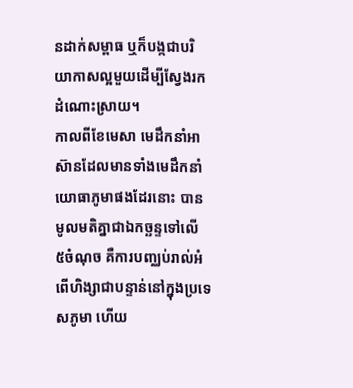នដាក់សម្ពាធ ឬក៏បង្កជាបរិយាកាសល្អមួយដើម្បីស្វែងរកដំណោះស្រាយ។
កាលពីខែមេសា មេដឹកនាំអាស៊ានដែលមានទាំងមេដឹកនាំយោធាភូមាផងដែរនោះ បានមូលមតិគ្នាជាឯកច្ឆន្ទទៅលើ ៥ចំណុច គឺការបញ្ឈប់រាល់អំពើហិង្សាជាបន្ទាន់នៅក្នុងប្រទេសភូមា ហើយ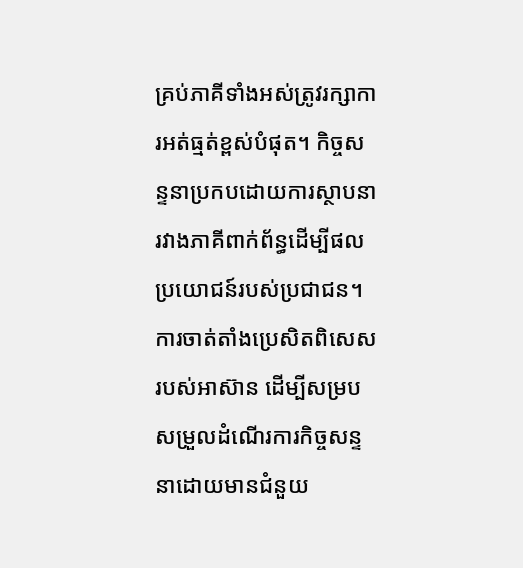គ្រប់ភាគីទាំងអស់ត្រូវរក្សាការអត់ធ្មត់ខ្ពស់បំផុត។ កិច្ចសន្ទនាប្រកបដោយការស្ថាបនារវាងភាគីពាក់ព័ន្ធដើម្បីផលប្រយោជន៍របស់ប្រជាជន។ ការចាត់តាំងប្រេសិតពិសេសរបស់អាស៊ាន ដើម្បីសម្របសម្រួលដំណើរការកិច្ចសន្ទនាដោយមានជំនួយ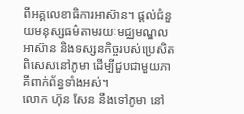ពីអគ្គលេខាធិការអាស៊ាន។ ផ្តល់ជំនួយមនុស្សធម៌តាមរយៈមជ្ឈមណ្ឌលអាស៊ាន និងទស្សនកិច្ចរបស់ប្រេសិតពិសេសនៅភូមា ដើម្បីជួបជាមួយភាគីពាក់ព័ន្ធទាំងអស់។
លោក ហ៊ុន សែន នឹងទៅភូមា នៅ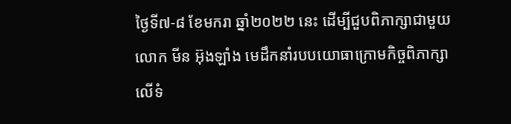ថ្ងៃទី៧-៨ ខែមករា ឆ្នាំ២០២២ នេះ ដើម្បីជួបពិភាក្សាជាមួយលោក មីន អ៊ុងឡាំង មេដឹកនាំរបបយោធាក្រោមកិច្ចពិភាក្សាលើទំ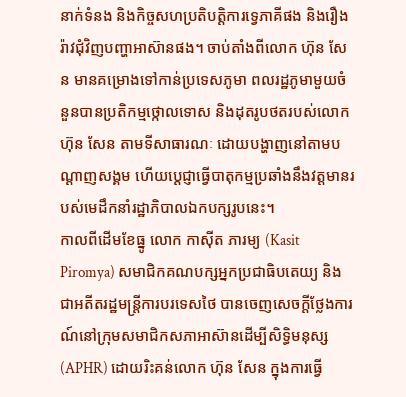នាក់ទំនង និងកិច្ចសហប្រតិបត្តិការទ្វេភាគីផង និងរឿងរ៉ាវជុំវិញបញ្ហាអាស៊ានផង។ ចាប់តាំងពីលោក ហ៊ុន សែន មានគម្រោងទៅកាន់ប្រទេសភូមា ពលរដ្ឋភូមាមួយចំនួនបានប្រតិកម្មថ្កោលទោស និងដុតរូបថតរបស់លោក ហ៊ុន សែន តាមទីសាធារណៈ ដោយបង្ហាញនៅតាមបណ្ដាញសង្គម ហើយប្ដេជ្ញាធ្វើបាតុកម្មប្រឆាំងនឹងវត្តមានរបស់មេដឹកនាំរដ្ឋាភិបាលឯកបក្សរូបនេះ។
កាលពីដើមខែធ្នូ លោក កាស៊ីត ភារម្យ (Kasit Piromya) សមាជិកគណបក្សអ្នកប្រជាធិបតេយ្យ និងជាអតីតរដ្ឋមន្ត្រីការបរទេសថៃ បានចេញសេចក្តីថ្លែងការណ៍នៅក្រុមសមាជិកសភាអាស៊ានដើម្បីសិទ្ធិមនុស្ស (APHR) ដោយរិះគន់លោក ហ៊ុន សែន ក្នុងការធ្វើ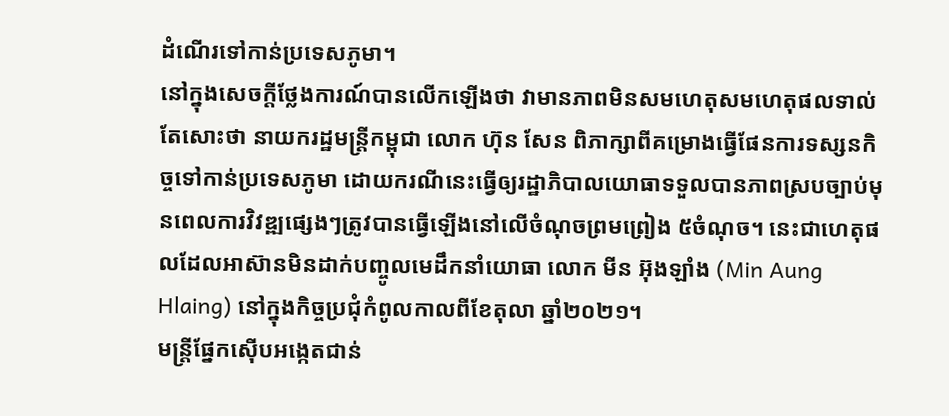ដំណើរទៅកាន់ប្រទេសភូមា។
នៅក្នុងសេចក្តីថ្លែងការណ៍បានលើកឡើងថា វាមានភាពមិនសមហេតុសមហេតុផលទាល់តែសោះថា នាយករដ្ឋមន្ត្រីកម្ពុជា លោក ហ៊ុន សែន ពិភាក្សាពីគម្រោងធ្វើផែនការទស្សនកិច្ចទៅកាន់ប្រទេសភូមា ដោយករណីនេះធ្វើឲ្យរដ្ឋាភិបាលយោធាទទួលបានភាពស្របច្បាប់មុនពេលការវិវឌ្ឍផ្សេងៗត្រូវបានធ្វើឡើងនៅលើចំណុចព្រមព្រៀង ៥ចំណុច។ នេះជាហេតុផលដែលអាស៊ានមិនដាក់បញ្ចូលមេដឹកនាំយោធា លោក មីន អ៊ុងឡាំង (Min Aung Hlaing) នៅក្នុងកិច្ចប្រជុំកំពូលកាលពីខែតុលា ឆ្នាំ២០២១។
មន្ត្រីផ្នែកស៊ើបអង្កេតជាន់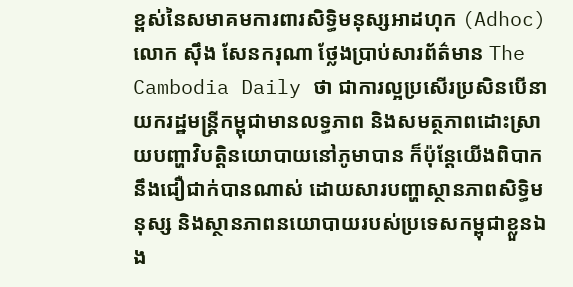ខ្ពស់នៃសមាគមការពារសិទ្ធិមនុស្សអាដហុក (Adhoc) លោក ស៊ឹង សែនករុណា ថ្លែងប្រាប់សារព័ត៌មាន The Cambodia Daily ថា ជាការល្អប្រសើរប្រសិនបើនាយករដ្ឋមន្ត្រីកម្ពុជាមានលទ្ធភាព និងសមត្ថភាពដោះស្រាយបញ្ហាវិបត្តិនយោបាយនៅភូមាបាន ក៏ប៉ុន្តែយើងពិបាកនឹងជឿជាក់បានណាស់ ដោយសារបញ្ហាស្ថានភាពសិទ្ធិមនុស្ស និងស្ថានភាពនយោបាយរបស់ប្រទេសកម្ពុជាខ្លួនឯង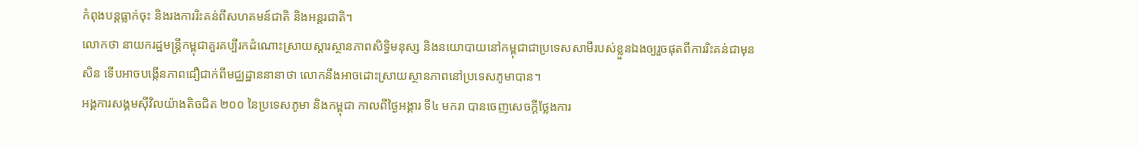កំពុងបន្តធ្លាក់ចុះ និងរងការរិះគន់ពីសហគមន៍ជាតិ និងអន្តរជាតិ។
លោកថា នាយករដ្ឋមន្ត្រីកម្ពុជាគួរគប្បីរកដំណោះស្រាយស្ដារស្ថានភាពសិទ្ធិមនុស្ស និងនយោបាយនៅកម្ពុជាជាប្រទេសសាមីរបស់ខ្លួនឯងឲ្យរួចផុតពីការរិះគន់ជាមុនសិន ទើបអាចបង្កើនភាពជឿជាក់ពីមជ្ឈដ្ឋាននានាថា លោកនឹងអាចដោះស្រាយស្ថានភាពនៅប្រទេសភូមាបាន។
អង្គការសង្គមស៊ីវិលយ៉ាងតិចជិត ២០០ នៃប្រទេសភូមា និងកម្ពុជា កាលពីថ្ងៃអង្គារ ទី៤ មករា បានចេញសេចក្ដីថ្លែងការ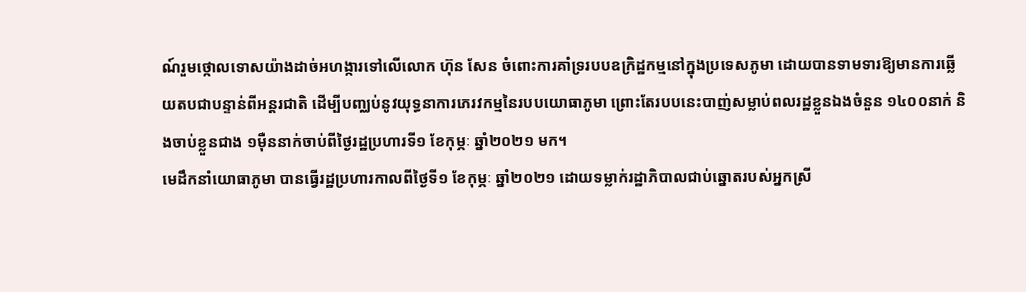ណ៍រួមថ្កោលទោសយ៉ាងដាច់អហង្ការទៅលើលោក ហ៊ុន សែន ចំពោះការគាំទ្ររបបឧក្រិដ្ឋកម្មនៅក្នុងប្រទេសភូមា ដោយបានទាមទារឱ្យមានការឆ្លើយតបជាបន្ទាន់ពីអន្តរជាតិ ដើម្បីបញ្ឈប់នូវយុទ្ធនាការភេរវកម្មនៃរបបយោធាភូមា ព្រោះតែរបបនេះបាញ់សម្លាប់ពលរដ្ឋខ្លួនឯងចំនួន ១៤០០នាក់ និងចាប់ខ្លួនជាង ១ម៉ឺននាក់ចាប់ពីថ្ងៃរដ្ឋប្រហារទី១ ខែកុម្ភៈ ឆ្នាំ២០២១ មក។
មេដឹកនាំយោធាភូមា បានធ្វើរដ្ឋប្រហារកាលពីថ្ងៃទី១ ខែកុម្ភៈ ឆ្នាំ២០២១ ដោយទម្លាក់រដ្ឋាភិបាលជាប់ឆ្នោតរបស់អ្នកស្រី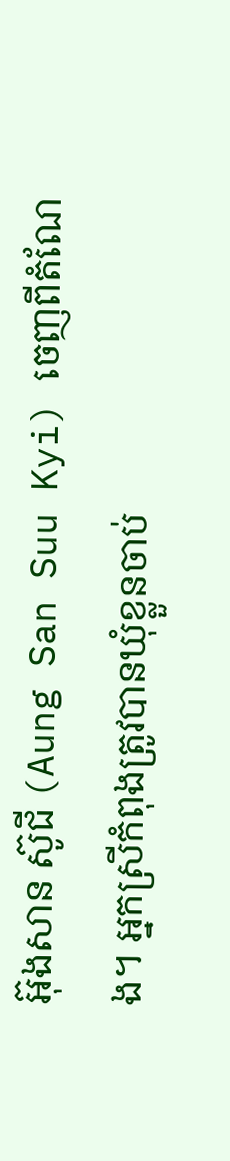អ៊ុងសាន ស៊ូជី (Aung San Suu Kyi) ចេញពីតំណែង។ អ្នកស្រីកំពុងត្រូវបានឃុំខ្លួនចាប់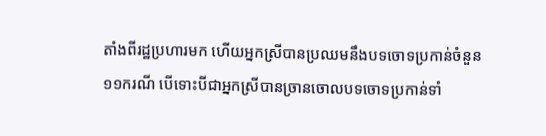តាំងពីរដ្ឋប្រហារមក ហើយអ្នកស្រីបានប្រឈមនឹងបទចោទប្រកាន់ចំនួន ១១ករណី បើទោះបីជាអ្នកស្រីបានច្រានចោលបទចោទប្រកាន់ទាំ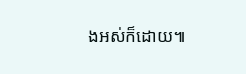ងអស់ក៏ដោយ៕